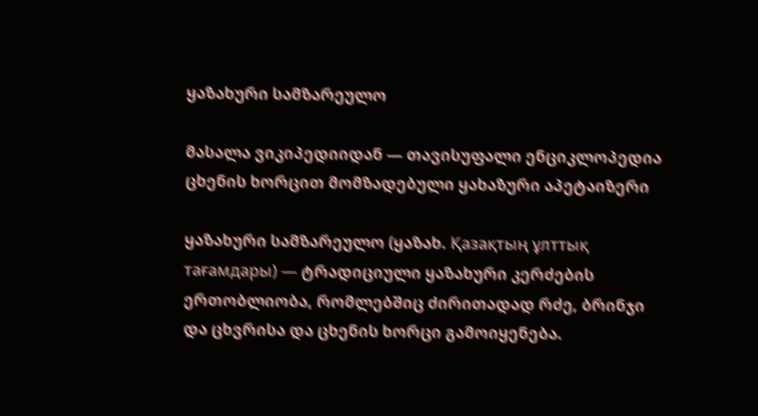ყაზახური სამზარეულო

მასალა ვიკიპედიიდან — თავისუფალი ენციკლოპედია
ცხენის ხორცით მომზადებული ყახაზური აპეტაიზერი

ყაზახური სამზარეულო (ყაზახ. Қазақтың ұлттық тағамдары) — ტრადიციული ყაზახური კერძების ერთობლიობა, რომლებშიც ძირითადად რძე, ბრინჯი და ცხვრისა და ცხენის ხორცი გამოიყენება.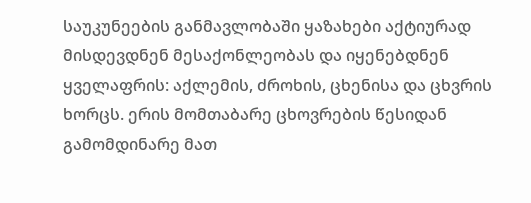საუკუნეების განმავლობაში ყაზახები აქტიურად მისდევდნენ მესაქონლეობას და იყენებდნენ ყველაფრის: აქლემის, ძროხის, ცხენისა და ცხვრის ხორცს. ერის მომთაბარე ცხოვრების წესიდან გამომდინარე მათ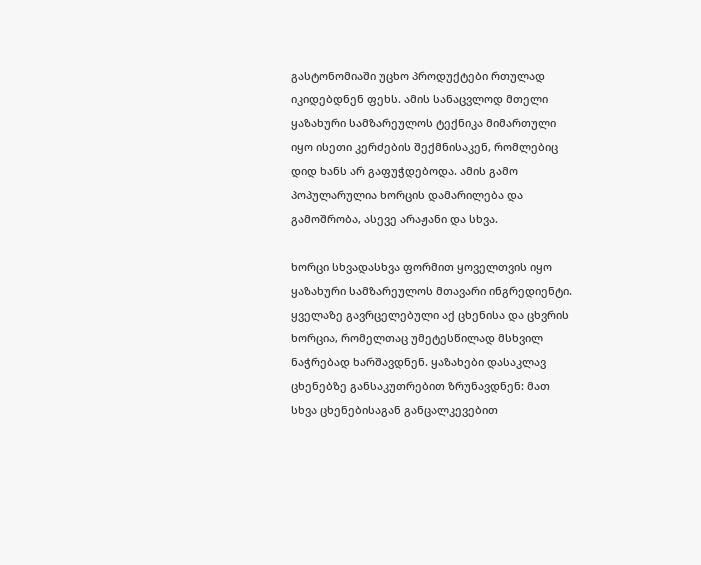გასტონომიაში უცხო პროდუქტები რთულად იკიდებდნენ ფეხს. ამის სანაცვლოდ მთელი ყაზახური სამზარეულოს ტექნიკა მიმართული იყო ისეთი კერძების შექმნისაკენ, რომლებიც დიდ ხანს არ გაფუჭდებოდა. ამის გამო პოპულარულია ხორცის დამარილება და გამოშრობა, ასევე არაჟანი და სხვა.

ხორცი სხვადასხვა ფორმით ყოველთვის იყო ყაზახური სამზარეულოს მთავარი ინგრედიენტი. ყველაზე გავრცელებული აქ ცხენისა და ცხვრის ხორცია, რომელთაც უმეტესწილად მსხვილ ნაჭრებად ხარშავდნენ. ყაზახები დასაკლავ ცხენებზე განსაკუთრებით ზრუნავდნენ: მათ სხვა ცხენებისაგან განცალკევებით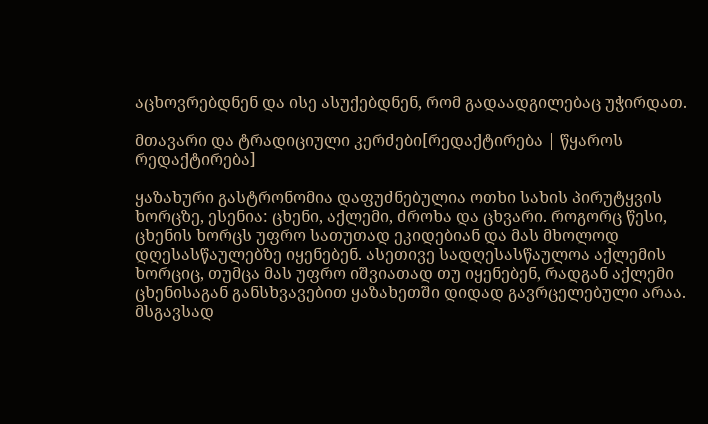აცხოვრებდნენ და ისე ასუქებდნენ, რომ გადაადგილებაც უჭირდათ.

მთავარი და ტრადიციული კერძები[რედაქტირება | წყაროს რედაქტირება]

ყაზახური გასტრონომია დაფუძნებულია ოთხი სახის პირუტყვის ხორცზე, ესენია: ცხენი, აქლემი, ძროხა და ცხვარი. როგორც წესი, ცხენის ხორცს უფრო სათუთად ეკიდებიან და მას მხოლოდ დღესასწაულებზე იყენებენ. ასეთივე სადღესასწაულოა აქლემის ხორციც, თუმცა მას უფრო იშვიათად თუ იყენებენ, რადგან აქლემი ცხენისაგან განსხვავებით ყაზახეთში დიდად გავრცელებული არაა. მსგავსად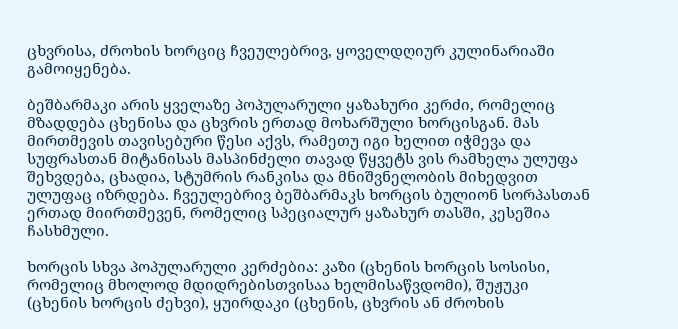ცხვრისა, ძროხის ხორციც ჩვეულებრივ, ყოველდღიურ კულინარიაში გამოიყენება.

ბეშბარმაკი არის ყველაზე პოპულარული ყაზახური კერძი, რომელიც მზადდება ცხენისა და ცხვრის ერთად მოხარშული ხორცისგან. მას მირთმევის თავისებური წესი აქვს, რამეთუ იგი ხელით იჭმევა და სუფრასთან მიტანისას მასპინძელი თავად წყვეტს ვის რამხელა ულუფა შეხვდება, ცხადია, სტუმრის რანკისა და მნიშვნელობის მიხედვით ულუფაც იზრდება. ჩვეულებრივ ბეშბარმაკს ხორცის ბულიონ სორპასთან ერთად მიირთმევენ, რომელიც სპეციალურ ყაზახურ თასში, კესეშია ჩასხმული.

ხორცის სხვა პოპულარული კერძებია: კაზი (ცხენის ხორცის სოსისი, რომელიც მხოლოდ მდიდრებისთვისაა ხელმისაწვდომი), შუჟუკი (ცხენის ხორცის ძეხვი), ყუირდაკი (ცხენის, ცხვრის ან ძროხის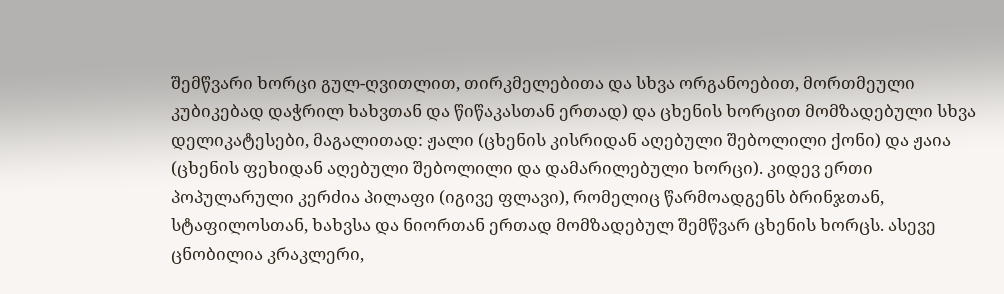შემწვარი ხორცი გულ-ღვითლით, თირკმელებითა და სხვა ორგანოებით, მორთმეული კუბიკებად დაჭრილ ხახვთან და წიწაკასთან ერთად) და ცხენის ხორცით მომზადებული სხვა დელიკატესები, მაგალითად: ჟალი (ცხენის კისრიდან აღებული შებოლილი ქონი) და ჟაია (ცხენის ფეხიდან აღებული შებოლილი და დამარილებული ხორცი). კიდევ ერთი პოპულარული კერძია პილაფი (იგივე ფლავი), რომელიც წარმოადგენს ბრინჯთან, სტაფილოსთან, ხახვსა და ნიორთან ერთად მომზადებულ შემწვარ ცხენის ხორცს. ასევე ცნობილია კრაკლერი,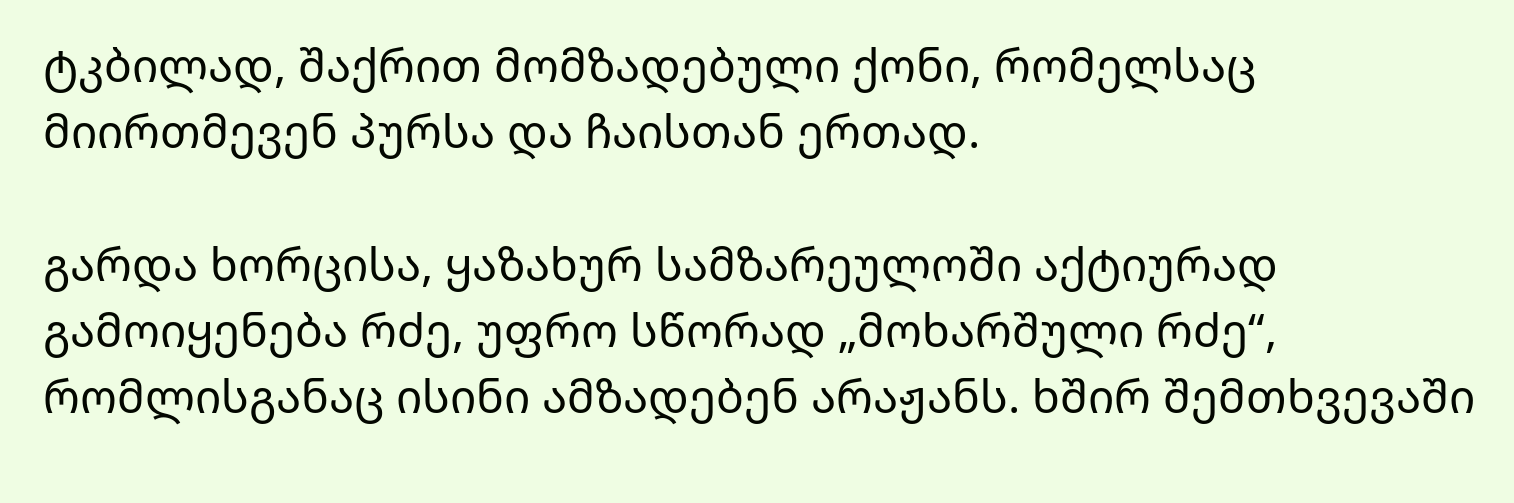ტკბილად, შაქრით მომზადებული ქონი, რომელსაც მიირთმევენ პურსა და ჩაისთან ერთად.

გარდა ხორცისა, ყაზახურ სამზარეულოში აქტიურად გამოიყენება რძე, უფრო სწორად „მოხარშული რძე“, რომლისგანაც ისინი ამზადებენ არაჟანს. ხშირ შემთხვევაში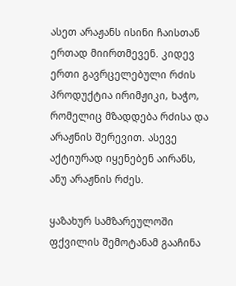ასეთ არაჟანს ისინი ჩაისთან ერთად მიირთმევენ. კიდევ ერთი გავრცელებული რძის პროდუქტია ირიმჟიკი, ხაჭო, რომელიც მზადდება რძისა და არაჟნის შერევით. ასევე აქტიურად იყენებენ აირანს, ანუ არაჟნის რძეს.

ყაზახურ სამზარეულოში ფქვილის შემოტანამ გააჩინა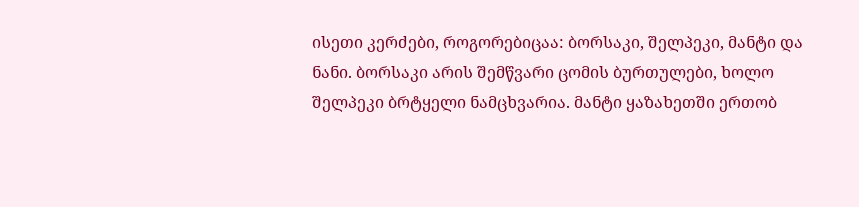ისეთი კერძები, როგორებიცაა: ბორსაკი, შელპეკი, მანტი და ნანი. ბორსაკი არის შემწვარი ცომის ბურთულები, ხოლო შელპეკი ბრტყელი ნამცხვარია. მანტი ყაზახეთში ერთობ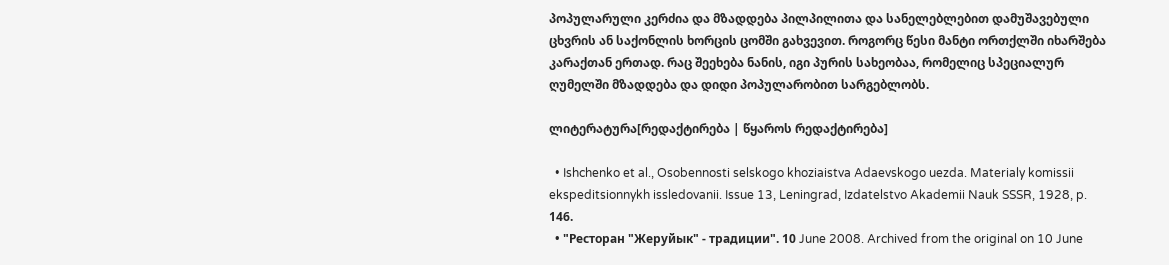პოპულარული კერძია და მზადდება პილპილითა და სანელებლებით დამუშავებული ცხვრის ან საქონლის ხორცის ცომში გახვევით. როგორც წესი მანტი ორთქლში იხარშება კარაქთან ერთად. რაც შეეხება ნანის, იგი პურის სახეობაა, რომელიც სპეციალურ ღუმელში მზადდება და დიდი პოპულარობით სარგებლობს.

ლიტერატურა[რედაქტირება | წყაროს რედაქტირება]

  • Ishchenko et al., Osobennosti selskogo khoziaistva Adaevskogo uezda. Materialy komissii ekspeditsionnykh issledovanii. Issue 13, Leningrad, Izdatelstvo Akademii Nauk SSSR, 1928, p. 146.
  • "Ресторан "Жеруйык" - традиции". 10 June 2008. Archived from the original on 10 June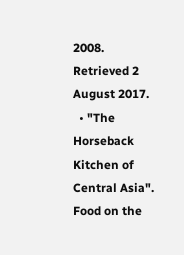2008. Retrieved 2 August 2017.
  • "The Horseback Kitchen of Central Asia". Food on the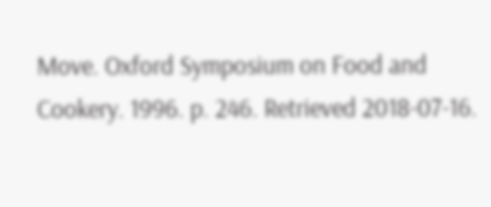Move. Oxford Symposium on Food and Cookery. 1996. p. 246. Retrieved 2018-07-16.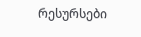რესურსები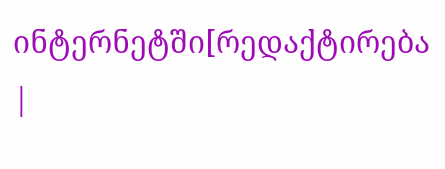ინტერნეტში[რედაქტირება |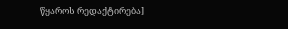წყაროს რედაქტირება]